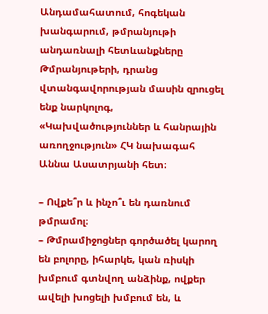Անդամահատում, հոգեկան խանգարում, թմրանյութի անդառնալի հետևանքները
Թմրանյութերի, դրանց վտանգավորության մասին զրուցել ենք նարկոլոգ, «Կախվածություններ և հանրային առողջություն» ՀԿ նախագահ Աննա Ասատրյանի հետ։

– Ովքե՞ր և ինչո՞ւ են դառնում թմրամոլ։
– Թմրամիջոցներ գործածել կարող են բոլորը, իհարկե, կան ռիսկի խմբում գտնվող անձինք, ովքեր ավելի խոցելի խմբում են, և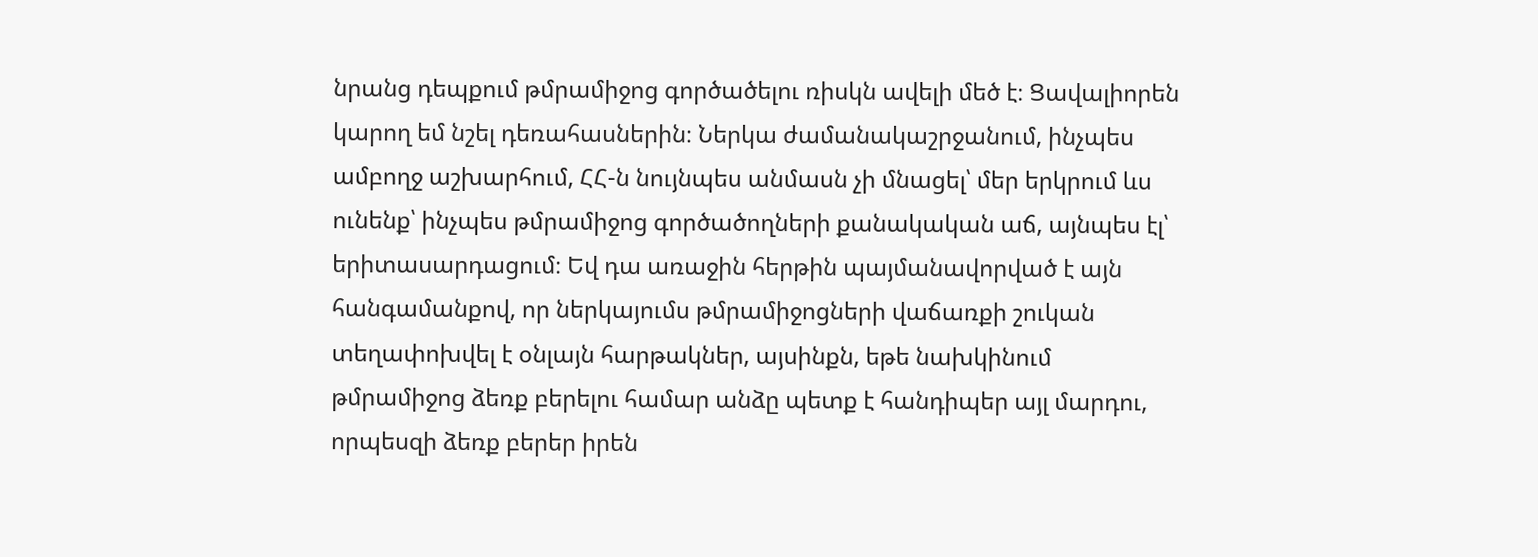նրանց դեպքում թմրամիջոց գործածելու ռիսկն ավելի մեծ է։ Ցավալիորեն կարող եմ նշել դեռահասներին։ Ներկա ժամանակաշրջանում, ինչպես ամբողջ աշխարհում, ՀՀ-ն նույնպես անմասն չի մնացել՝ մեր երկրում ևս ունենք՝ ինչպես թմրամիջոց գործածողների քանակական աճ, այնպես էլ՝ երիտասարդացում։ Եվ դա առաջին հերթին պայմանավորված է այն հանգամանքով, որ ներկայումս թմրամիջոցների վաճառքի շուկան տեղափոխվել է օնլայն հարթակներ, այսինքն, եթե նախկինում թմրամիջոց ձեռք բերելու համար անձը պետք է հանդիպեր այլ մարդու, որպեսզի ձեռք բերեր իրեն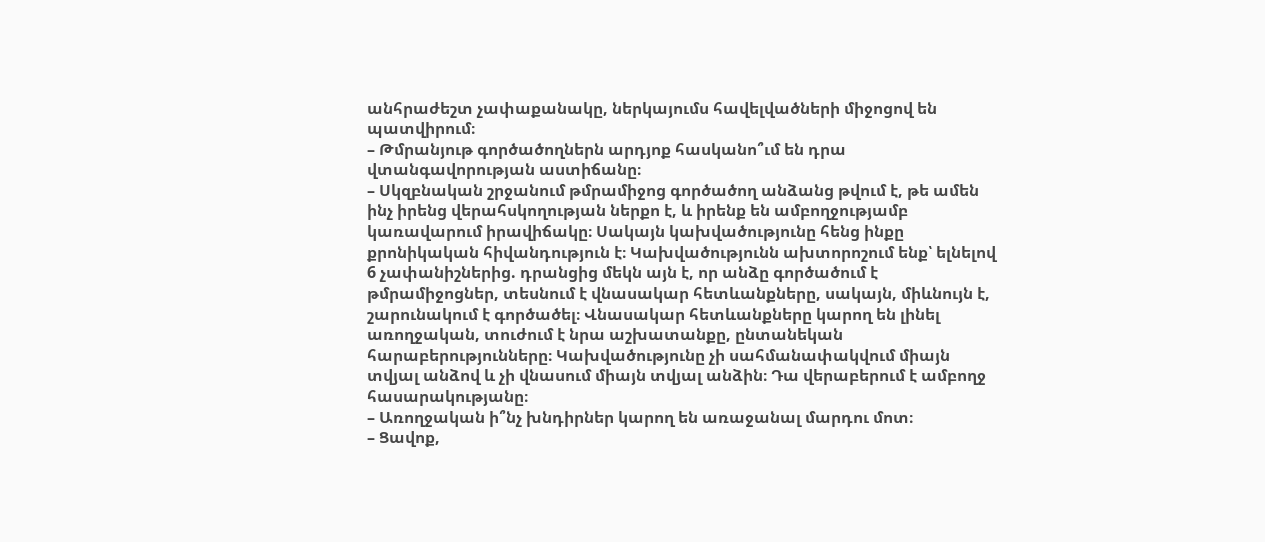անհրաժեշտ չափաքանակը, ներկայումս հավելվածների միջոցով են պատվիրում։
– Թմրանյութ գործածողներն արդյոք հասկանո՞ւմ են դրա վտանգավորության աստիճանը։
– Սկզբնական շրջանում թմրամիջոց գործածող անձանց թվում է, թե ամեն ինչ իրենց վերահսկողության ներքո է, և իրենք են ամբողջությամբ կառավարում իրավիճակը։ Սակայն կախվածությունը հենց ինքը քրոնիկական հիվանդություն է։ Կախվածությունն ախտորոշում ենք՝ ելնելով 6 չափանիշներից. դրանցից մեկն այն է, որ անձը գործածում է թմրամիջոցներ, տեսնում է վնասակար հետևանքները, սակայն, միևնույն է, շարունակում է գործածել։ Վնասակար հետևանքները կարող են լինել առողջական, տուժում է նրա աշխատանքը, ընտանեկան հարաբերությունները։ Կախվածությունը չի սահմանափակվում միայն տվյալ անձով և չի վնասում միայն տվյալ անձին։ Դա վերաբերում է ամբողջ հասարակությանը։
– Առողջական ի՞նչ խնդիրներ կարող են առաջանալ մարդու մոտ։
– Ցավոք,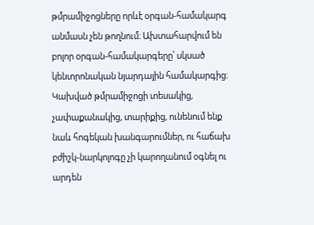թմրամիջոցները որևէ օրգան-համակարգ անմասն չեն թողնում։ Ախտահարվում են բոլոր օրգան-համակարգերը՝ սկսած կենտրոնական նյարդային համակարգից։ Կախված թմրամիջոցի տեսակից, չափաքանակից, տարիքից, ունենում ենք նաև հոգեկան խանգարումներ, ու հաճախ բժիշկ-նարկոլոգը չի կարողանում օգնել ու արդեն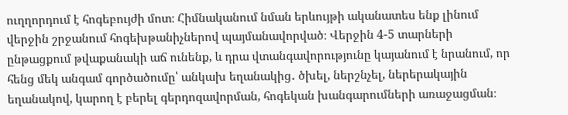ուղղորդում է հոգեբույժի մոտ։ Հիմնականում նման երևույթի ականատես ենք լինում վերջին շրջանում հոգեխթանիչներով պայմանավորված։ Վերջին 4-5 տարների ընթացքում թվաքանակի աճ ունենք, և դրա վտանգավորությունը կայանում է նրանում, որ հենց մեկ անգամ գործածումը՝ անկախ եղանակից․ ծխել, ներշնչել, ներերակային եղանակով, կարող է բերել գերդոզավորման, հոգեկան խանգարումների առաջացման։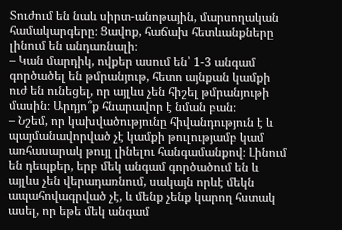Տուժում են նաև սիրտ-անոթային, մարսողական համակարգերը։ Ցավոք, հաճախ հետևանքները լինում են անդառնալի։
– Կան մարդիկ, ովքեր ասում են՝ 1-3 անգամ գործածել են թմրանյութ, հետո այնքան կամքի ուժ են ունեցել, որ այլևս չեն հիշել թմրանյութի մասին։ Արդյո՞ք հնարավոր է նման բան։
– Նշեմ, որ կախվածությունը հիվանդություն է և պայմանավորված չէ կամքի թուլությամբ կամ առհասարակ թույլ լինելու հանգամանքով։ Լինում են դեպքեր, երբ մեկ անգամ գործածում են և այլևս չեն վերադառնում, սակայն որևէ մեկն ապահովագրված չէ, և մենք չենք կարող հստակ ասել, որ եթե մեկ անգամ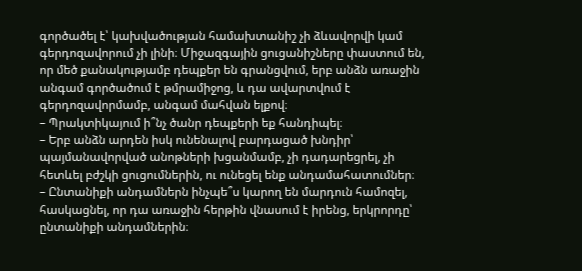գործածել է՝ կախվածության համախտանիշ չի ձևավորվի կամ գերդոզավորում չի լինի։ Միջազգային ցուցանիշները փաստում են, որ մեծ քանակությամբ դեպքեր են գրանցվում, երբ անձն առաջին անգամ գործածում է թմրամիջոց, և դա ավարտվում է գերդոզավորմամբ, անգամ մահվան ելքով։
– Պրակտիկայում ի՞նչ ծանր դեպքերի եք հանդիպել։
– Երբ անձն արդեն իսկ ունենալով բարդացած խնդիր՝ պայմանավորված անոթների խցանմամբ, չի դադարեցրել, չի հետևել բժշկի ցուցումներին, ու ունեցել ենք անդամահատումներ։
– Ընտանիքի անդամներն ինչպե՞ս կարող են մարդուն համոզել, հասկացնել, որ դա առաջին հերթին վնասում է իրենց, երկրորդը՝ ընտանիքի անդամներին։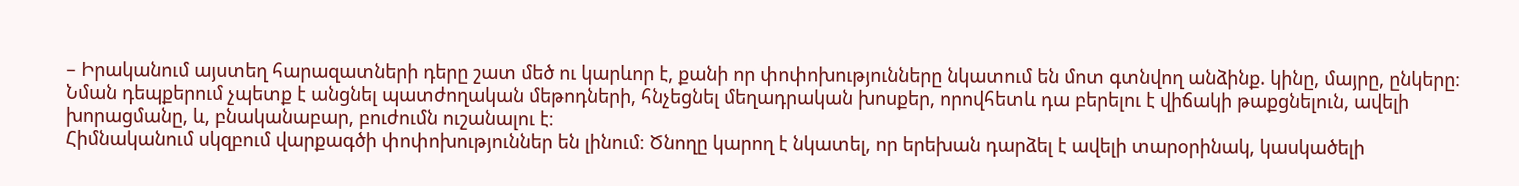– Իրականում այստեղ հարազատների դերը շատ մեծ ու կարևոր է, քանի որ փոփոխությունները նկատում են մոտ գտնվող անձինք. կինը, մայրը, ընկերը։ Նման դեպքերում չպետք է անցնել պատժողական մեթոդների, հնչեցնել մեղադրական խոսքեր, որովհետև դա բերելու է վիճակի թաքցնելուն, ավելի խորացմանը, և, բնականաբար, բուժումն ուշանալու է։
Հիմնականում սկզբում վարքագծի փոփոխություններ են լինում։ Ծնողը կարող է նկատել, որ երեխան դարձել է ավելի տարօրինակ, կասկածելի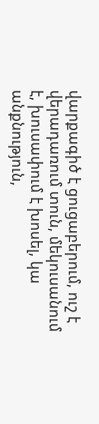վարքագիծ է ցուցաբերում, ուշ է վերադառում տուն, մեկուսանում է, խուսափում է խոսել, կա անքնություն,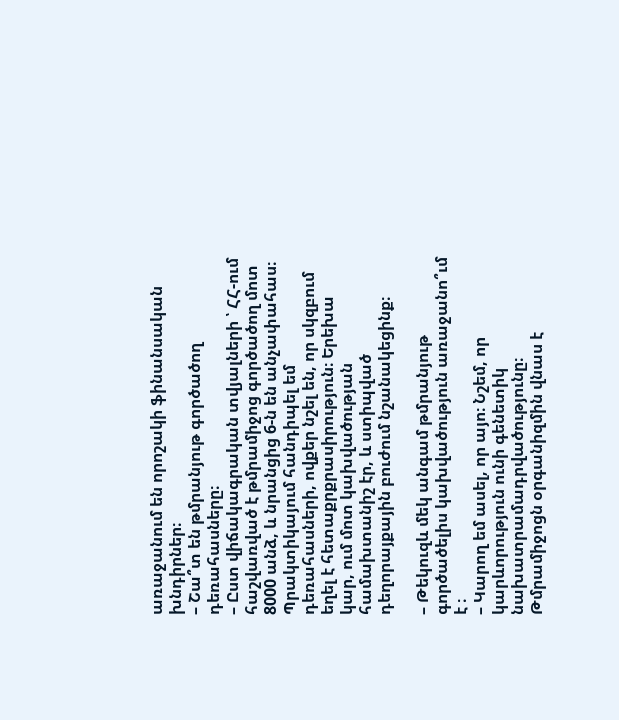առաջանում են որոշակի ֆինանսական խնդիրներ։
– Շա՞տ են թմրանյութ գործածող դեռահասները։
– Ըստ վիճակագրական տվյալների ՝ ՀՀ-ում հաշվառված է թմրամիջոց գործածող մոտ 8000 անձ, և նրանցից 6-ն են անչափահաս։ Պրակտիկայում հանդիպել եմ դեռահասների, ովքեր նշել են, որ սկզբում եղել է հետաքրքրասիրություն։ Երեխա կար, ում մոտ կախվածության համախտանիշ էր, և ստիպված դեղորայքային բուժում նշանակեցինք։

– Թեկուզև մեկ անգամ թմրանյութ գործածելիս կախվածություն առաջանո՞ւմ է ։
– Կարող եմ ասել, որ այո։ Նշեմ, որ կարևորություն ունի գենետիկ նախատրամադրվածությունը։ Թմրամիջոցն օրգանիզմին վնաս է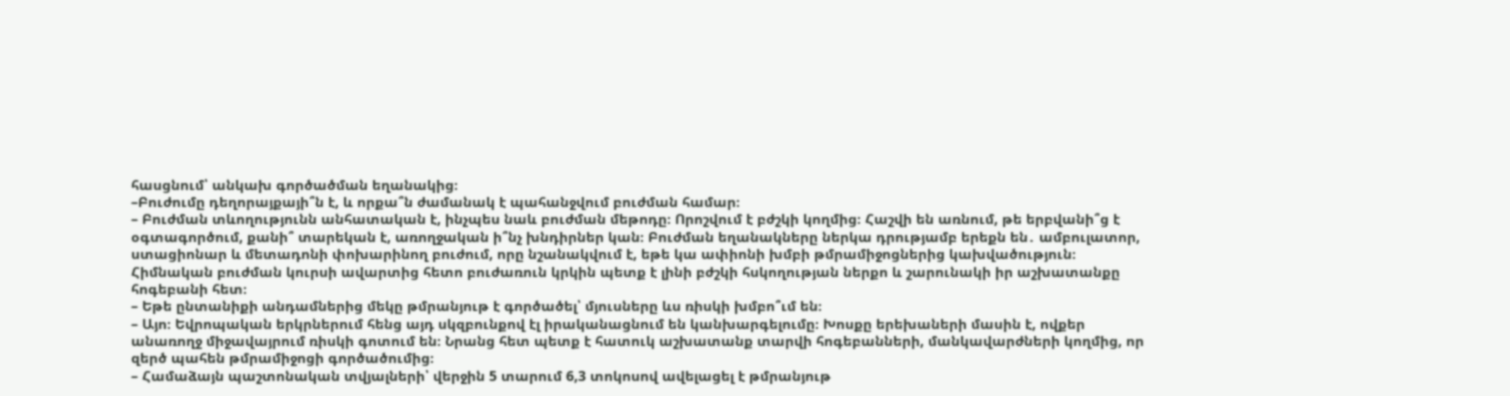հասցնում՝ անկախ գործածման եղանակից։
–Բուժումը դեղորայքայի՞ն է, և որքա՞ն ժամանակ է պահանջվում բուժման համար։
– Բուժման տևողությունն անհատական է, ինչպես նաև բուժման մեթոդը։ Որոշվում է բժշկի կողմից։ Հաշվի են առնում, թե երբվանի՞ց է օգտագործում, քանի՞ տարեկան է, առողջական ի՞նչ խնդիրներ կան։ Բուժման եղանակները ներկա դրությամբ երեքն են․ ամբուլատոր, ստացիոնար և մետադոնի փոխարինող բուժում, որը նշանակվում է, եթե կա ափիոնի խմբի թմրամիջոցներից կախվածություն։
Հիմնական բուժման կուրսի ավարտից հետո բուժառուն կրկին պետք է լինի բժշկի հսկողության ներքո և շարունակի իր աշխատանքը հոգեբանի հետ։
– Եթե ընտանիքի անդամներից մեկը թմրանյութ է գործածել՝ մյուսները ևս ռիսկի խմբո՞ւմ են։
– Այո։ Եվրոպական երկրներում հենց այդ սկզբունքով էլ իրականացնում են կանխարգելումը։ Խոսքը երեխաների մասին է, ովքեր անառողջ միջավայրում ռիսկի գոտում են։ Նրանց հետ պետք է հատուկ աշխատանք տարվի հոգեբանների, մանկավարժների կողմից, որ զերծ պահեն թմրամիջոցի գործածումից։
– Համաձայն պաշտոնական տվյալների՝ վերջին 5 տարում 6,3 տոկոսով ավելացել է թմրանյութ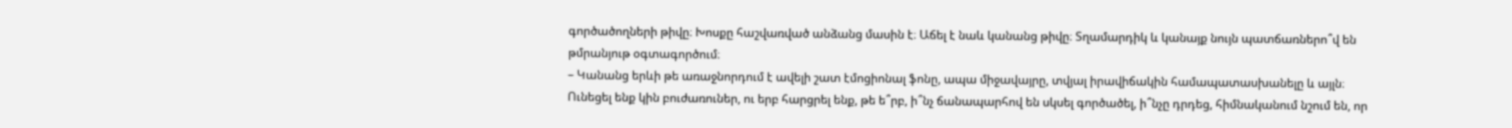գործածողների թիվը։ Խոսքը հաշվառված անձանց մասին է։ Աճել է նաև կանանց թիվը։ Տղամարդիկ և կանայք նույն պատճառներո՞վ են թմրանյութ օգտագործում։
– Կանանց երևի թե առաջնորդում է ավելի շատ էմոցիոնալ ֆոնը, ապա միջավայրը, տվյալ իրավիճակին համապատասխանելը և այլն։ Ունեցել ենք կին բուժառուներ, ու երբ հարցրել ենք, թե ե՞րբ, ի՞նչ ճանապարհով են սկսել գործածել, ի՞նչը դրդեց, հիմնականում նշում են, որ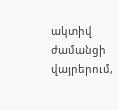ակտիվ ժամանցի վայրերում,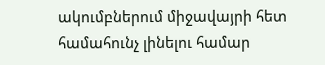ակումբներում միջավայրի հետ համահունչ լինելու համար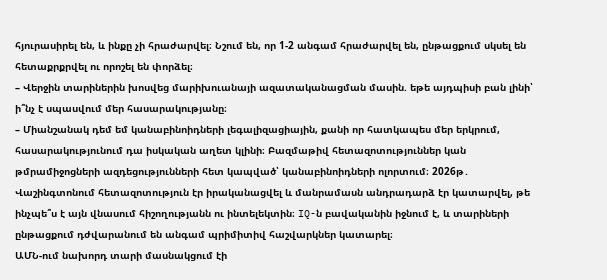հյուրասիրել են, և ինքը չի հրաժարվել։ Նշում են, որ 1-2 անգամ հրաժարվել են, ընթացքում սկսել են հետաքրքրվել ու որոշել են փորձել։
– Վերջին տարիներին խոսվեց մարիխուանայի ազատականացման մասին. եթե այդպիսի բան լինի՝ ի՞նչ է սպասվում մեր հասարակությանը։
– Միանշանակ դեմ եմ կանաբինոիդների լեգալիզացիային, քանի որ հատկապես մեր երկրում, հասարակությունում դա իսկական աղետ կլինի։ Բազմաթիվ հետազոտություններ կան թմրամիջոցների ազդեցությունների հետ կապված՝ կանաբինոիդների ոլորտում։ 2026թ․ Վաշինգտոնում հետազոտություն էր իրականացվել և մանրամասն անդրադարձ էր կատարվել, թե ինչպե՞ս է այն վնասում հիշողությանն ու ինտելեկտին։ IQ-ն բավականին իջնում է, և տարիների ընթացքում դժվարանում են անգամ պրիմիտիվ հաշվարկներ կատարել։
ԱՄՆ-ում նախորդ տարի մասնակցում էի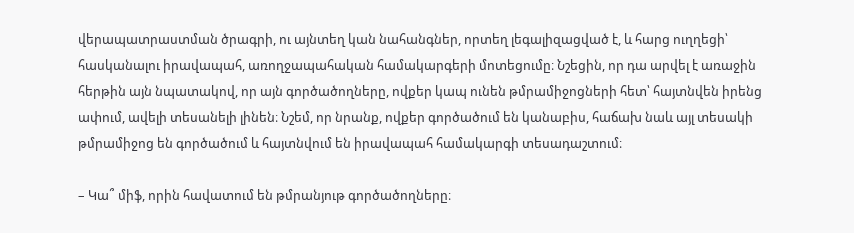վերապատրաստման ծրագրի, ու այնտեղ կան նահանգներ, որտեղ լեգալիզացված է, և հարց ուղղեցի՝ հասկանալու իրավապահ, առողջապահական համակարգերի մոտեցումը։ Նշեցին, որ դա արվել է առաջին հերթին այն նպատակով, որ այն գործածողները, ովքեր կապ ունեն թմրամիջոցների հետ՝ հայտնվեն իրենց ափում, ավելի տեսանելի լինեն։ Նշեմ, որ նրանք, ովքեր գործածում են կանաբիս, հաճախ նաև այլ տեսակի թմրամիջոց են գործածում և հայտնվում են իրավապահ համակարգի տեսադաշտում։

– Կա՞ միֆ, որին հավատում են թմրանյութ գործածողները։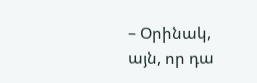– Օրինակ, այն, որ դա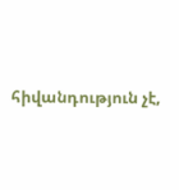հիվանդություն չէ,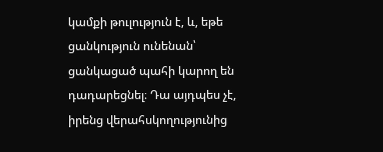կամքի թուլություն է, և, եթե ցանկություն ունենան՝ ցանկացած պահի կարող են դադարեցնել։ Դա այդպես չէ, իրենց վերահսկողությունից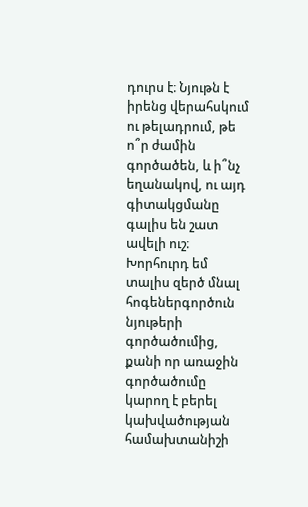դուրս է։ Նյութն է իրենց վերահսկում ու թելադրում, թե ո՞ր ժամին գործածեն, և ի՞նչ եղանակով, ու այդ գիտակցմանը գալիս են շատ ավելի ուշ։
Խորհուրդ եմ տալիս զերծ մնալ հոգեներգործուն նյութերի գործածումից, քանի որ առաջին գործածումը կարող է բերել կախվածության համախտանիշի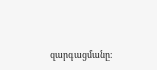զարգացմանը։